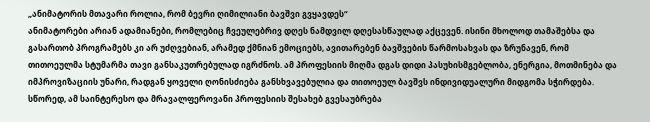„ანიმატორის მთავარი როლია, რომ ბევრი ღიმილიანი ბავშვი გვყავდეს“
ანიმატორები არიან ადამიანები, რომლებიც ჩვეულებრივ დღეს ნამდვილ დღესასწაულად აქცევენ. ისინი მხოლოდ თამაშებსა და გასართობ პროგრამებს კი არ უძღვებიან, არამედ ქმნიან ემოციებს, ავითარებენ ბავშვების წარმოსახვას და ზრუნავენ, რომ თითოეულმა სტუმარმა თავი განსაკუთრებულად იგრძნოს. ამ პროფესიის მიღმა დგას დიდი პასუხისმგებლობა, ენერგია, მოთმინება და იმპროვიზაციის უნარი, რადგან ყოველი ღონისძიება განსხვავებულია და თითოეულ ბავშვს ინდივიდუალური მიდგომა სჭირდება. სწორედ, ამ საინტერესო და მრავალფეროვანი პროფესიის შესახებ გვესაუბრება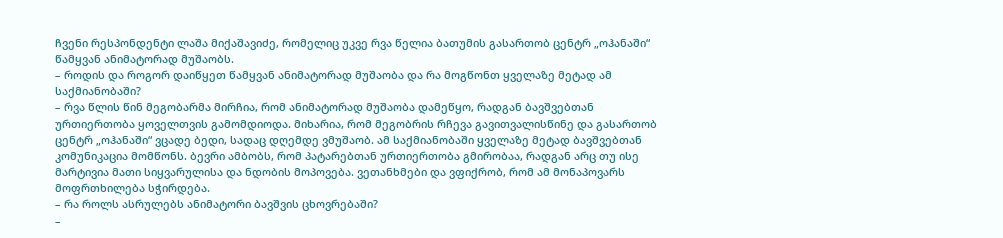ჩვენი რესპონდენტი ლაშა მიქაშავიძე, რომელიც უკვე რვა წელია ბათუმის გასართობ ცენტრ „ოჰანაში“ წამყვან ანიმატორად მუშაობს.
– როდის და როგორ დაიწყეთ წამყვან ანიმატორად მუშაობა და რა მოგწონთ ყველაზე მეტად ამ საქმიანობაში?
– რვა წლის წინ მეგობარმა მირჩია, რომ ანიმატორად მუშაობა დამეწყო, რადგან ბავშვებთან ურთიერთობა ყოველთვის გამომდიოდა. მიხარია, რომ მეგობრის რჩევა გავითვალისწინე და გასართობ ცენტრ „ოჰანაში“ ვცადე ბედი, სადაც დღემდე ვმუშაობ. ამ საქმიანობაში ყველაზე მეტად ბავშვებთან კომუნიკაცია მომწონს. ბევრი ამბობს, რომ პატარებთან ურთიერთობა გმირობაა, რადგან არც თუ ისე მარტივია მათი სიყვარულისა და ნდობის მოპოვება. ვეთანხმები და ვფიქრობ, რომ ამ მონაპოვარს მოფრთხილება სჭირდება.
– რა როლს ასრულებს ანიმატორი ბავშვის ცხოვრებაში?
–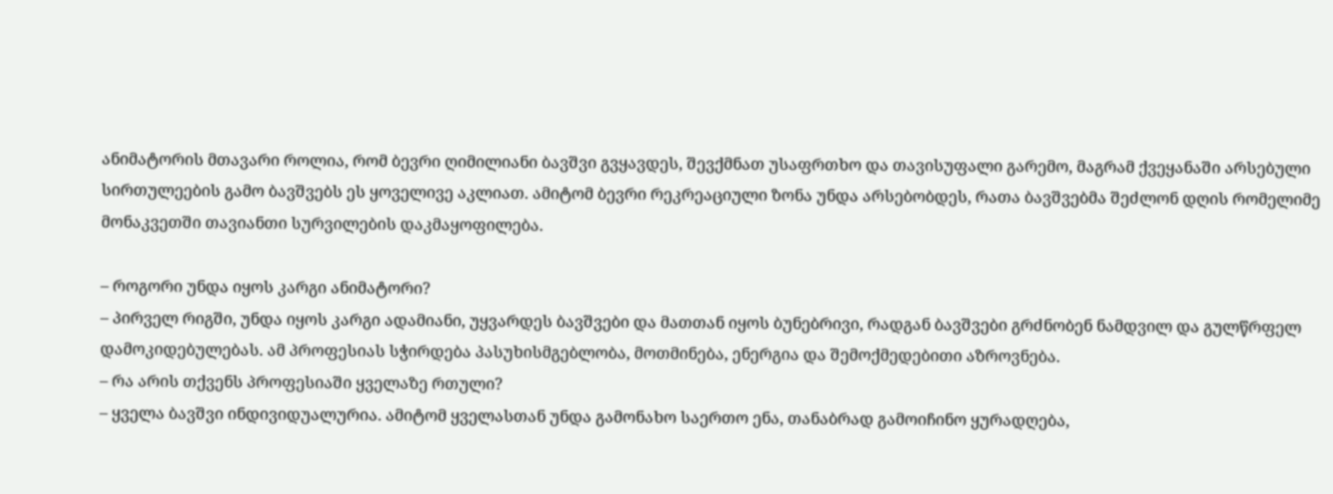ანიმატორის მთავარი როლია, რომ ბევრი ღიმილიანი ბავშვი გვყავდეს, შევქმნათ უსაფრთხო და თავისუფალი გარემო, მაგრამ ქვეყანაში არსებული სირთულეების გამო ბავშვებს ეს ყოველივე აკლიათ. ამიტომ ბევრი რეკრეაციული ზონა უნდა არსებობდეს, რათა ბავშვებმა შეძლონ დღის რომელიმე მონაკვეთში თავიანთი სურვილების დაკმაყოფილება.

– როგორი უნდა იყოს კარგი ანიმატორი?
– პირველ რიგში, უნდა იყოს კარგი ადამიანი, უყვარდეს ბავშვები და მათთან იყოს ბუნებრივი, რადგან ბავშვები გრძნობენ ნამდვილ და გულწრფელ დამოკიდებულებას. ამ პროფესიას სჭირდება პასუხისმგებლობა, მოთმინება, ენერგია და შემოქმედებითი აზროვნება.
– რა არის თქვენს პროფესიაში ყველაზე რთული?
– ყველა ბავშვი ინდივიდუალურია. ამიტომ ყველასთან უნდა გამონახო საერთო ენა, თანაბრად გამოიჩინო ყურადღება,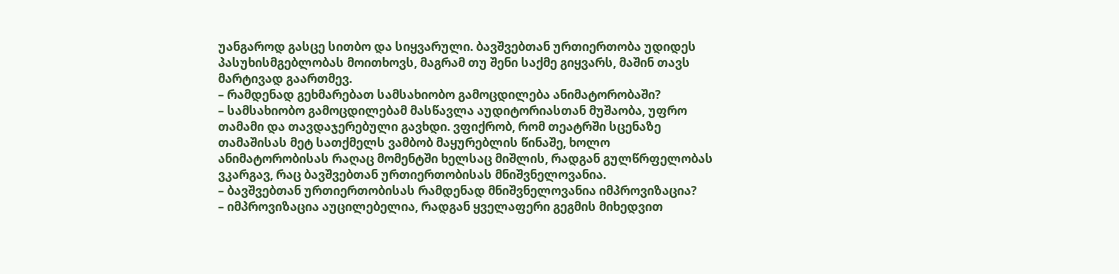უანგაროდ გასცე სითბო და სიყვარული. ბავშვებთან ურთიერთობა უდიდეს პასუხისმგებლობას მოითხოვს, მაგრამ თუ შენი საქმე გიყვარს, მაშინ თავს მარტივად გაართმევ.
– რამდენად გეხმარებათ სამსახიობო გამოცდილება ანიმატორობაში?
– სამსახიობო გამოცდილებამ მასწავლა აუდიტორიასთან მუშაობა, უფრო თამამი და თავდაჯერებული გავხდი. ვფიქრობ, რომ თეატრში სცენაზე თამაშისას მეტ სათქმელს ვამბობ მაყურებლის წინაშე, ხოლო ანიმატორობისას რაღაც მომენტში ხელსაც მიშლის, რადგან გულწრფელობას ვკარგავ, რაც ბავშვებთან ურთიერთობისას მნიშვნელოვანია.
– ბავშვებთან ურთიერთობისას რამდენად მნიშვნელოვანია იმპროვიზაცია?
– იმპროვიზაცია აუცილებელია, რადგან ყველაფერი გეგმის მიხედვით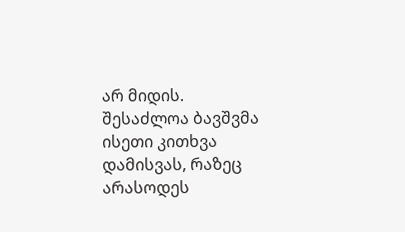არ მიდის. შესაძლოა ბავშვმა ისეთი კითხვა დამისვას, რაზეც არასოდეს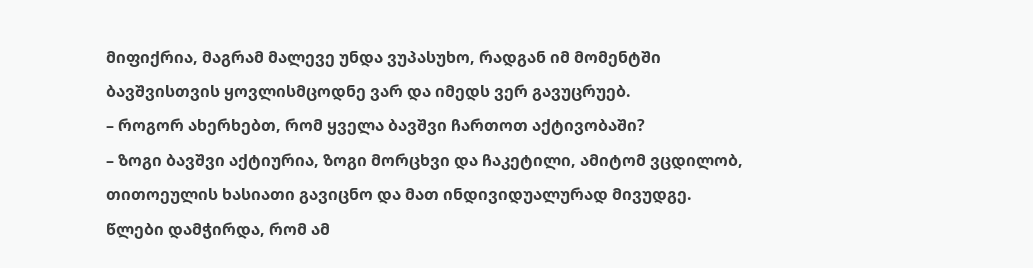მიფიქრია, მაგრამ მალევე უნდა ვუპასუხო, რადგან იმ მომენტში ბავშვისთვის ყოვლისმცოდნე ვარ და იმედს ვერ გავუცრუებ.
– როგორ ახერხებთ, რომ ყველა ბავშვი ჩართოთ აქტივობაში?
– ზოგი ბავშვი აქტიურია, ზოგი მორცხვი და ჩაკეტილი, ამიტომ ვცდილობ, თითოეულის ხასიათი გავიცნო და მათ ინდივიდუალურად მივუდგე. წლები დამჭირდა, რომ ამ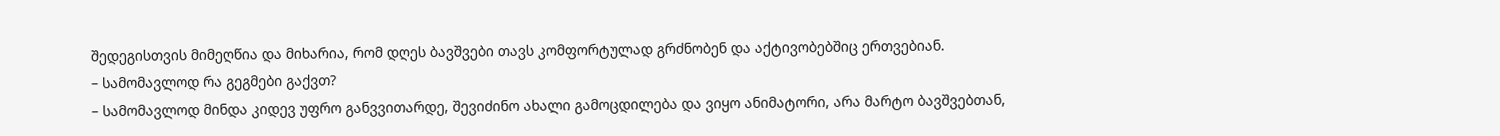შედეგისთვის მიმეღწია და მიხარია, რომ დღეს ბავშვები თავს კომფორტულად გრძნობენ და აქტივობებშიც ერთვებიან.
– სამომავლოდ რა გეგმები გაქვთ?
– სამომავლოდ მინდა კიდევ უფრო განვვითარდე, შევიძინო ახალი გამოცდილება და ვიყო ანიმატორი, არა მარტო ბავშვებთან,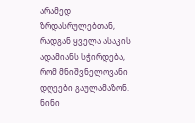არამედ ზრდასრულებთან, რადგან ყველა ასაკის ადამიანს სჭირდება, რომ მნიშვნელოვანი დღეები გაულამაზონ.
ნინი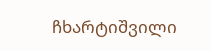ჩხარტიშვილი